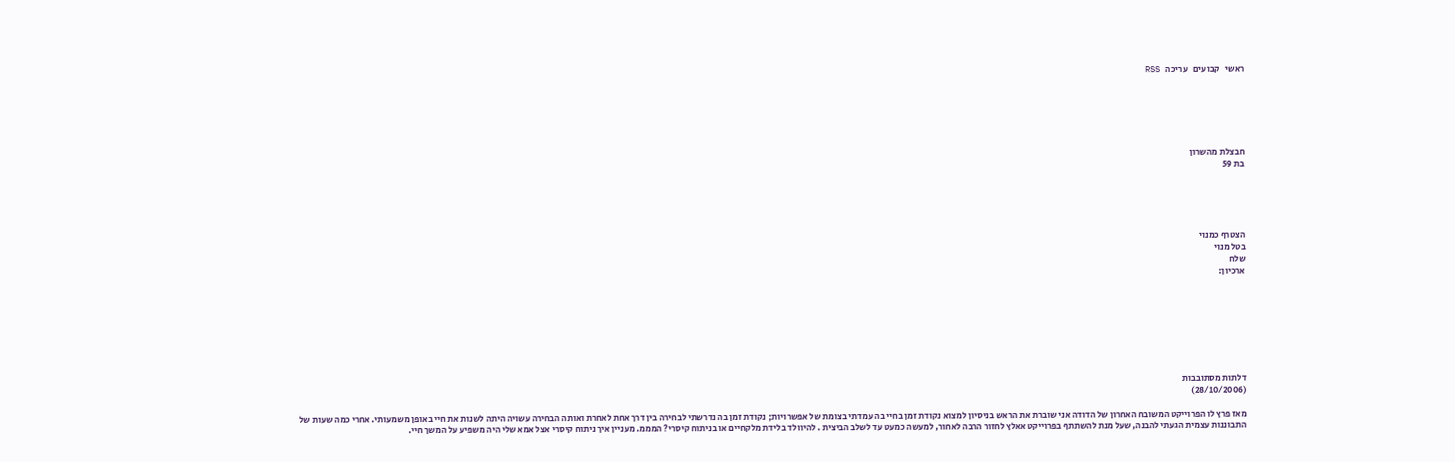ראשי   קבועים   עריכה   RSS






חבצלת מהשרון
בת 59





הצטרף כמנוי
בטל מנוי
שלח
ארכיון:








דלתות מסתובבות
(28/10/2006)

מאז פרץ לו הפרוייקט המשובח האחרון של הדודה אני שוברת את הראש בניסיון למצוא נקודת זמן בחיי בה עמדתי בצומת של אפשרויות; נקודת זמן בה נדרשתי לבחירה בין דרך אחת לאחרת ואותה הבחירה עשויה היתה לשנות את חיי באופן משמעותי. אחרי כמה שעות של התבוננות עצמית הגעתי להבנה, שעל מנת להשתתף בפרוייקט אאלץ לחזור הרבה לאחור, למעשה כמעט עד לשלב הביצית . להיוולד בלידת מלקחיים או בניתוח קיסרי? המממ. מעניין איך ניתוח קיסרי אצל אמא שלי היה משפיע על המשך חיי.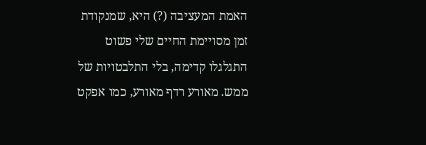האמת המעציבה (?) היא, שמנקודת זמן מסויימת החיים שלי פשוט התגלגלו קדימה, בלי התלבטויות של ממש. מאורע רדף מאורע, כמו אפקט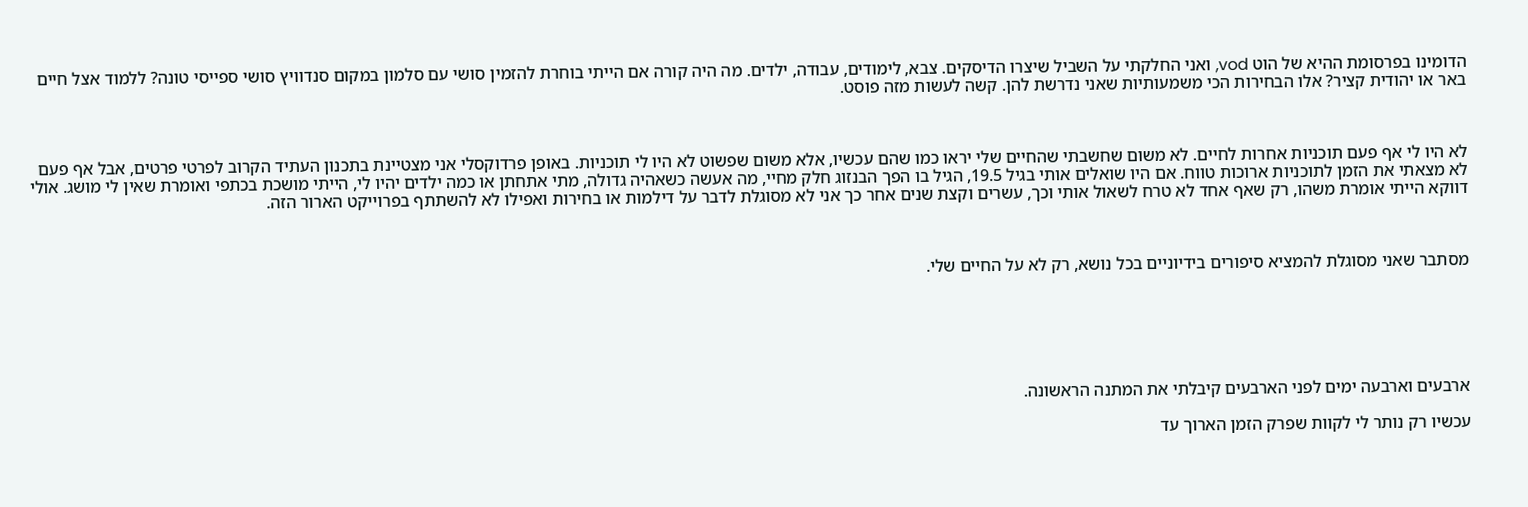הדומינו בפרסומת ההיא של הוט vod, ואני החלקתי על השביל שיצרו הדיסקים. צבא, לימודים, עבודה, ילדים. מה היה קורה אם הייתי בוחרת להזמין סושי עם סלמון במקום סנדוויץ סושי ספייסי טונה? ללמוד אצל חיים באר או יהודית קציר? אלו הבחירות הכי משמעותיות שאני נדרשת להן. קשה לעשות מזה פוסט.



לא היו לי אף פעם תוכניות אחרות לחיים. לא משום שחשבתי שהחיים שלי יראו כמו שהם עכשיו, אלא משום שפשוט לא היו לי תוכניות. באופן פרדוקסלי אני מצטיינת בתכנון העתיד הקרוב לפרטי פרטים, אבל אף פעם לא מצאתי את הזמן לתוכניות ארוכות טווח. אם היו שואלים אותי בגיל 19.5, הגיל בו הפך הבנזוג חלק מחיי, מה אעשה כשאהיה גדולה, מתי אתחתן או כמה ילדים יהיו לי, הייתי מושכת בכתפי ואומרת שאין לי מושג. אולי דווקא הייתי אומרת משהו, רק שאף אחד לא טרח לשאול אותי וכך, עשרים וקצת שנים אחר כך אני לא מסוגלת לדבר על דילמות או בחירות ואפילו לא להשתתף בפרוייקט הארור הזה.



מסתבר שאני מסוגלת להמציא סיפורים בידיוניים בכל נושא, רק לא על החיים שלי.






ארבעים וארבעה ימים לפני הארבעים קיבלתי את המתנה הראשונה.

עכשיו רק נותר לי לקוות שפרק הזמן הארוך עד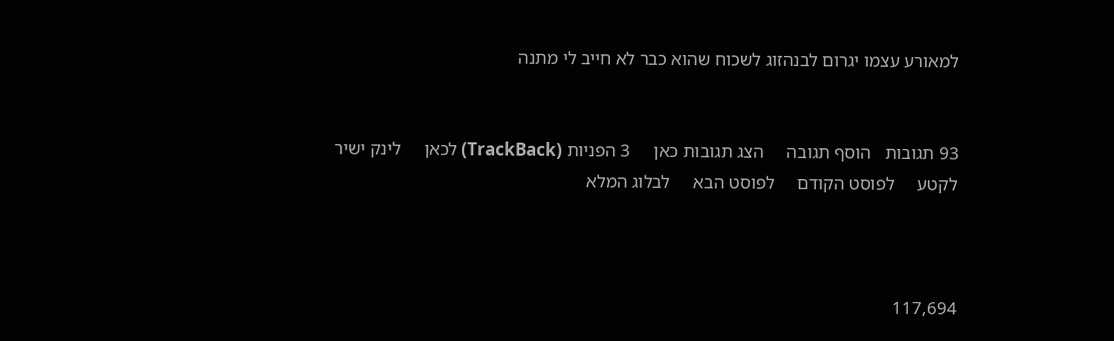למאורע עצמו יגרום לבנהזוג לשכוח שהוא כבר לא חייב לי מתנה


93 תגובות   הוסף תגובה     הצג תגובות כאן     3 הפניות (TrackBack) לכאן     לינק ישיר לקטע     לפוסט הקודם     לפוסט הבא     לבלוג המלא



117,694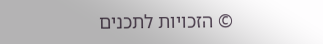© הזכויות לתכנים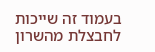בעמוד זה שייכות לחבצלת מהשרון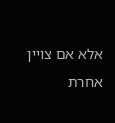אלא אם צויין אחרת